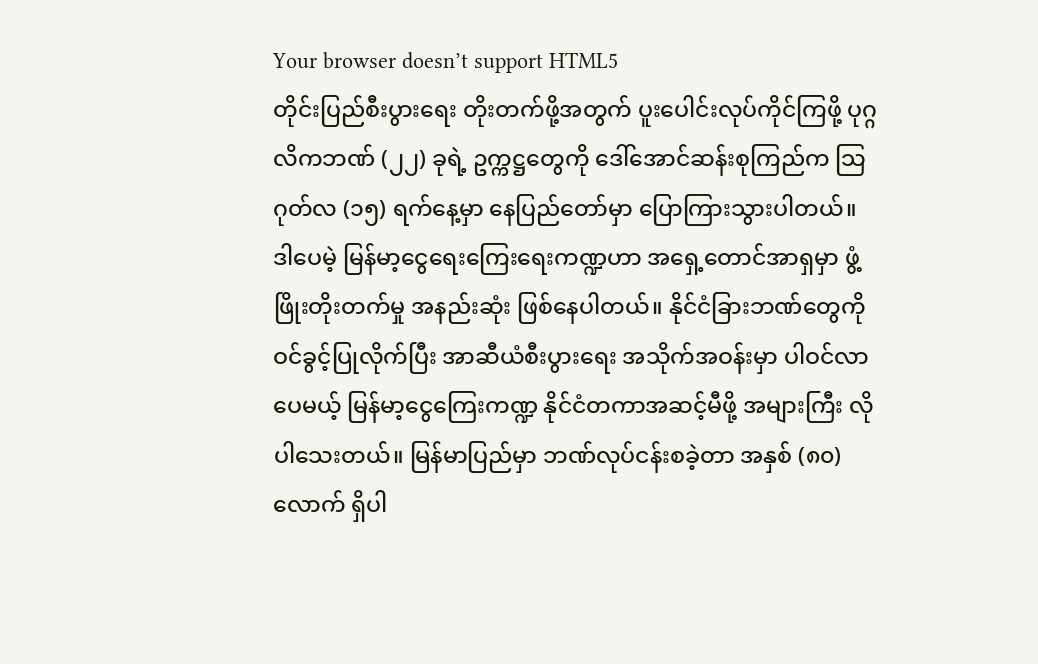Your browser doesn’t support HTML5
တိုင်းပြည်စီးပွားရေး တိုးတက်ဖို့အတွက် ပူးပေါင်းလုပ်ကိုင်ကြဖို့ ပုဂ္ဂလိကဘဏ် (၂၂) ခုရဲ့ ဥက္ကဋ္ဌတွေကို ဒေါ်အောင်ဆန်းစုကြည်က သြဂုတ်လ (၁၅) ရက်နေ့မှာ နေပြည်တော်မှာ ပြောကြားသွားပါတယ်။ ဒါပေမဲ့ မြန်မာ့ငွေရေးကြေးရေးကဏ္ဍဟာ အရှေ့တောင်အာရှမှာ ဖွံ့ဖြိုးတိုးတက်မှု အနည်းဆုံး ဖြစ်နေပါတယ်။ နိုင်ငံခြားဘဏ်တွေကို ဝင်ခွင့်ပြုလိုက်ပြီး အာဆီယံစီးပွားရေး အသိုက်အဝန်းမှာ ပါဝင်လာပေမယ့် မြန်မာ့ငွေကြေးကဏ္ဍ နိုင်ငံတကာအဆင့်မီဖို့ အများကြီး လိုပါသေးတယ်။ မြန်မာပြည်မှာ ဘဏ်လုပ်ငန်းစခဲ့တာ အနှစ် (၈၀) လောက် ရှိပါ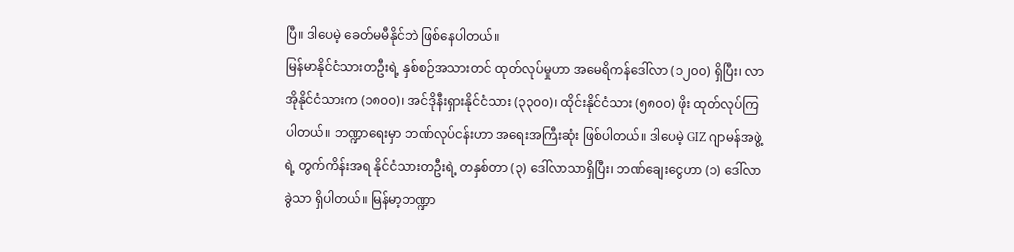ပြီ။ ဒါပေမဲ့ ခေတ်မမီနိုင်ဘဲ ဖြစ်နေပါတယ်။
မြန်မာနိုင်ငံသားတဦးရဲ့ နှစ်စဉ်အသားတင် ထုတ်လုပ်မှုဟာ အမေရိကန်ဒေါ်လာ (၁၂၀၀) ရှိပြီး၊ လာအိုနိုင်ငံသားက (၁၈၀၀)၊ အင်ဒိုနီးရှားနိုင်ငံသား (၃၃၀၀)၊ ထိုင်းနိုင်ငံသား (၅၈၀၀) ဖိုး ထုတ်လုပ်ကြပါတယ်။ ဘဏ္ဍာရေးမှာ ဘဏ်လုပ်ငန်းဟာ အရေးအကြီးဆုံး ဖြစ်ပါတယ်။ ဒါပေမဲ့ GIZ ဂျာမန်အဖွဲ့ရဲ့ တွက်ကိန်းအရ နိုင်ငံသားတဦးရဲ့ တနှစ်တာ (၃) ဒေါ်လာသာရှိပြီး၊ ဘဏ်ချေးငွေဟာ (၁) ဒေါ်လာခွဲသာ ရှိပါတယ်။ မြန်မာ့ဘဏ္ဍာ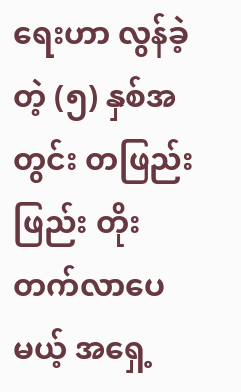ရေးဟာ လွန်ခဲ့တဲ့ (၅) နှစ်အတွင်း တဖြည်းဖြည်း တိုးတက်လာပေမယ့် အရှေ့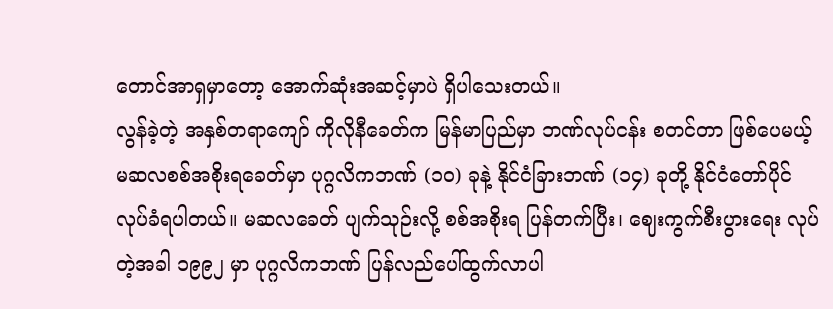တောင်အာရှမှာတော့ အောက်ဆုံးအဆင့်မှာပဲ ရှိပါသေးတယ်။
လွန်ခဲ့တဲ့ အနှစ်တရာကျော် ကိုလိုနီခေတ်က မြန်မာပြည်မှာ ဘဏ်လုပ်ငန်း စတင်တာ ဖြစ်ပေမယ့် မဆလစစ်အစိုးရခေတ်မှာ ပုဂ္ဂလိကဘဏ် (၁၀) ခုနဲ့ နိုင်ငံခြားဘဏ် (၁၄) ခုတို့ နိုင်ငံတော်ပိုင် လုပ်ခံရပါတယ်။ မဆလခေတ် ပျက်သုဉ်းလို့ စစ်အစိုးရ ပြန်တက်ပြီး၊ ဈေးကွက်စီးပွားရေး လုပ်တဲ့အခါ ၁၉၉၂ မှာ ပုဂ္ဂလိကဘဏ် ပြန်လည်ပေါ်ထွက်လာပါ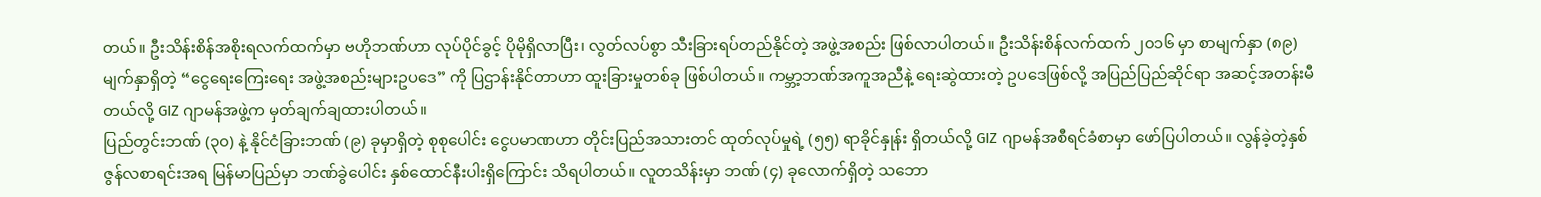တယ်။ ဦးသိန်းစိန်အစိုးရလက်ထက်မှာ ဗဟိုဘဏ်ဟာ လုပ်ပိုင်ခွင့် ပိုမိုရှိလာပြီး၊ လွတ်လပ်စွာ သီးခြားရပ်တည်နိုင်တဲ့ အဖွဲ့အစည်း ဖြစ်လာပါတယ်။ ဦးသိန်းစိန်လက်ထက် ၂၀၁၆ မှာ စာမျက်နှာ (၈၉) မျက်နှာရှိတဲ့ “ငွေရေးကြေးရေး အဖွဲ့အစည်းများဥပဒေ” ကို ပြဌာန်းနိုင်တာဟာ ထူးခြားမှုတစ်ခု ဖြစ်ပါတယ်။ ကမ္ဘာ့ဘဏ်အကူအညီနဲ့ ရေးဆွဲထားတဲ့ ဥပဒေဖြစ်လို့ အပြည်ပြည်ဆိုင်ရာ အဆင့်အတန်းမီတယ်လို့ GIZ ဂျာမန်အဖွဲ့က မှတ်ချက်ချထားပါတယ်။
ပြည်တွင်းဘဏ် (၃၀) နဲ့ နိုင်ငံခြားဘဏ် (၉) ခုမှာရှိတဲ့ စုစုပေါင်း ငွေပမာဏဟာ တိုင်းပြည်အသားတင် ထုတ်လုပ်မှုရဲ့ (၅၅) ရာခိုင်နှုန်း ရှိတယ်လို့ GIZ ဂျာမန်အစီရင်ခံစာမှာ ဖော်ပြပါတယ်။ လွန်ခဲ့တဲ့နှစ် ဇွန်လစာရင်းအရ မြန်မာပြည်မှာ ဘဏ်ခွဲပေါင်း နှစ်ထောင်နီးပါးရှိကြောင်း သိရပါတယ်။ လူတသိန်းမှာ ဘဏ် (၄) ခုလောက်ရှိတဲ့ သဘော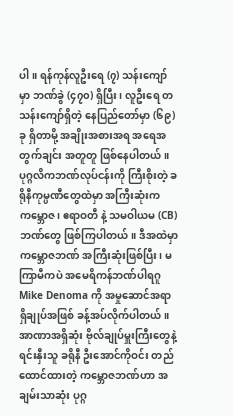ပါ။ ရန်ကုန်လူဦးရေ (၇) သန်းကျော်မှာ ဘဏ်ခွဲ (၄၇၀) ရှိပြီး၊ လူဦးရေ တသန်းကျော်ရှိတဲ့ နေပြည်တော်မှာ (၆၉) ခု ရှိတာမို့ အချိုးအစားအရ အရေအတွက်ချင်း အတူတူ ဖြစ်နေပါတယ်။ ပုဂ္ဂလိကဘဏ်လုပ်ငန်းကို ကြီးစိုးတဲ့ ခရိုနီကုမ္ပဏီတွေထဲမှာ အကြီးဆုံးက ကမ္ဘောဇ၊ ဧရာဝတီ နဲ့ သမဝါယမ (CB) ဘဏ်တွေ ဖြစ်ကြပါတယ်။ ဒီအထဲမှာ ကမ္ဘောဇဘဏ် အကြီးဆုံးဖြစ်ပြီး၊ မကြာမီကပဲ အမေရိကန်ဘဏ်ပါရဂူ Mike Denoma ကို အမှုဆောင်အရာရှိချုပ်အဖြစ် ခန့်အပ်လိုက်ပါတယ်။
အာဏာအရှိဆုံး ဗိုလ်ချုပ်မှူးကြီးတွေနဲ့ ရင်းနှီးသူ ခရိုနီ ဦးအောင်ကိုဝင်း တည်ထောင်ထားတဲ့ ကမ္ဘောဇဘဏ်ဟာ အချမ်းသာဆုံး ပုဂ္ဂ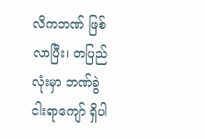လိကဘဏ် ဖြစ်လာပြီး၊ တပြည်လုံးမှာ ဘဏ်ခွဲ ငါးရာကျော် ရှိပါ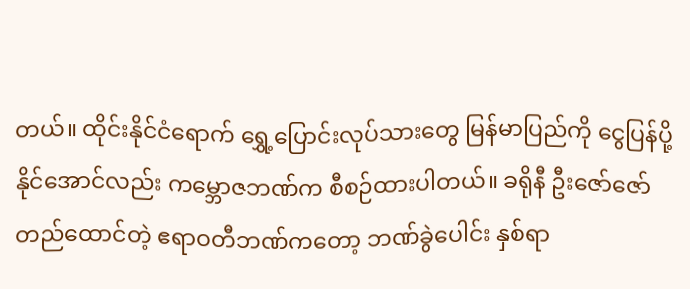တယ်။ ထိုင်းနိုင်ငံရောက် ရွှေ့ပြောင်းလုပ်သားတွေ မြန်မာပြည်ကို ငွေပြန်ပို့နိုင်အောင်လည်း ကမ္ဘောဇဘဏ်က စီစဉ်ထားပါတယ်။ ခရိုနီ ဦးဇော်ဇော် တည်ထောင်တဲ့ ဧရာဝတီဘဏ်ကတော့ ဘဏ်ခွဲပေါင်း နှစ်ရာ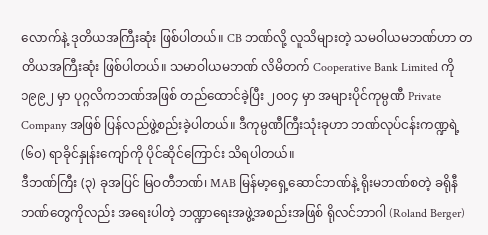လောက်နဲ့ ဒုတိယအကြီးဆုံး ဖြစ်ပါတယ်။ CB ဘဏ်လို့ လူသိများတဲ့ သမဝါယမဘဏ်ဟာ တတိယအကြီးဆုံး ဖြစ်ပါတယ်။ သမာဝါယမဘဏ် လိမိတက် Cooperative Bank Limited ကို ၁၉၉၂ မှာ ပုဂ္ဂလိကဘဏ်အဖြစ် တည်ထောင်ခဲ့ပြီး ၂၀၀၄ မှာ အများပိုင်ကုမ္ပဏီ Private Company အဖြစ် ပြန်လည်ဖွဲ့စည်းခဲ့ပါတယ်။ ဒီကုမ္ပဏီကြီးသုံးခုဟာ ဘဏ်လုပ်ငန်းကဏ္ဍရဲ့ (၆၀) ရာခိုင်နှုန်းကျော်ကို ပိုင်ဆိုင်ကြောင်း သိရပါတယ်။
ဒီဘဏ်ကြီး (၃) ခုအပြင် မြဝတီဘဏ်၊ MAB မြန်မာ့ရှေ့ဆောင်ဘဏ်နဲ့ ရိုးမဘဏ်စတဲ့ ခရိုနီဘဏ်တွေကိုလည်း အရေးပါတဲ့ ဘဏ္ဍာရေးအဖွဲ့အစည်းအဖြစ် ရိုလင်ဘာဂါ (Roland Berger)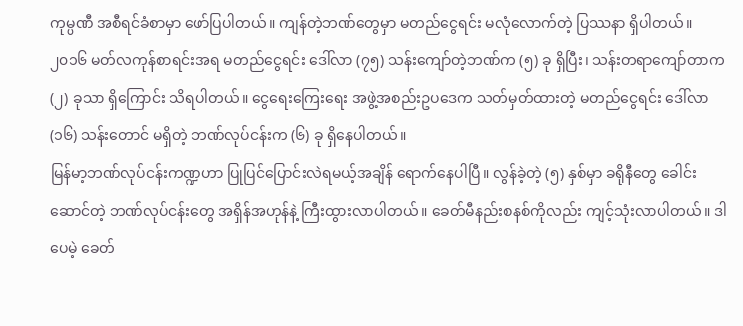ကုမ္ပဏီ အစီရင်ခံစာမှာ ဖော်ပြပါတယ်။ ကျန်တဲ့ဘဏ်တွေမှာ မတည်ငွေရင်း မလုံလောက်တဲ့ ပြဿနာ ရှိပါတယ်။ ၂၀၁၆ မတ်လကုန်စာရင်းအရ မတည်ငွေရင်း ဒေါ်လာ (၇၅) သန်းကျော်တဲ့ဘဏ်က (၅) ခု ရှိပြီး၊ သန်းတရာကျော်တာက (၂) ခုသာ ရှိကြောင်း သိရပါတယ်။ ငွေရေးကြေးရေး အဖွဲ့အစည်းဥပဒေက သတ်မှတ်ထားတဲ့ မတည်ငွေရင်း ဒေါ်လာ (၁၆) သန်းတောင် မရှိတဲ့ ဘဏ်လုပ်ငန်းက (၆) ခု ရှိနေပါတယ်။
မြန်မာ့ဘဏ်လုပ်ငန်းကဏ္ဍဟာ ပြုပြင်ပြောင်းလဲရမယ့်အချိန် ရောက်နေပါပြီ။ လွန်ခဲ့တဲ့ (၅) နှစ်မှာ ခရိုနီတွေ ခေါင်းဆောင်တဲ့ ဘဏ်လုပ်ငန်းတွေ အရှိန်အဟုန်နဲ့ ကြီးထွားလာပါတယ်။ ခေတ်မီနည်းစနစ်ကိုလည်း ကျင့်သုံးလာပါတယ်။ ဒါပေမဲ့ ခေတ်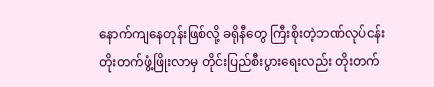နောက်ကျနေတုန်းဖြစ်လို့ ခရိုနီတွေ ကြီးစိုးတဲ့ဘဏ်လုပ်ငန်း တိုးတက်ဖွံ့ဖြိုးလာမှ တိုင်းပြည်စီးပွားရေးလည်း တိုးတက်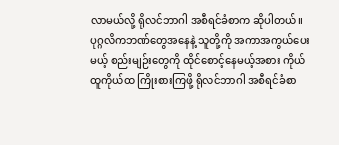လာမယ်လို့ ရိုလင်ဘာဂါ အစီရင်ခံစာက ဆိုပါတယ်။ ပုဂ္ဂလိကဘဏ်တွေအနေနဲ့ သူတို့ကို အကာအကွယ်ပေးမယ့် စည်းမျဉ်းတွေကို ထိုင်စောင့်နေမယ့်အစား ကိုယ်ထူကိုယ်ထ ကြိုးစားကြဖို့ ရိုလင်ဘာဂါ အစီရင်ခံစာ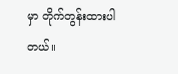မှာ တိုက်တွန်းထားပါတယ်။